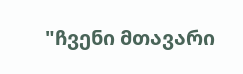"ჩვენი მთავარი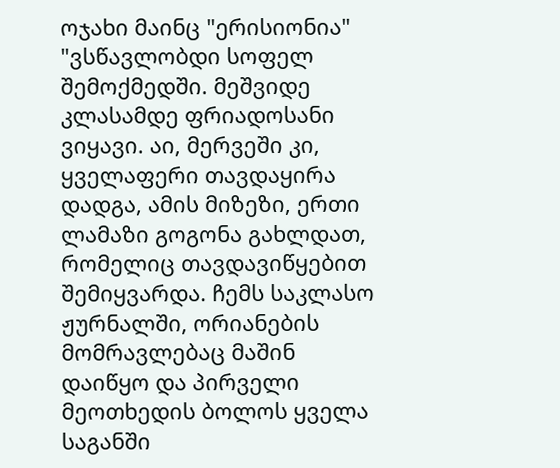ოჯახი მაინც "ერისიონია"
"ვსწავლობდი სოფელ შემოქმედში. მეშვიდე კლასამდე ფრიადოსანი ვიყავი. აი, მერვეში კი, ყველაფერი თავდაყირა დადგა, ამის მიზეზი, ერთი ლამაზი გოგონა გახლდათ, რომელიც თავდავიწყებით შემიყვარდა. ჩემს საკლასო ჟურნალში, ორიანების მომრავლებაც მაშინ დაიწყო და პირველი მეოთხედის ბოლოს ყველა საგანში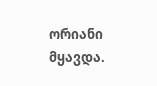ორიანი მყავდა.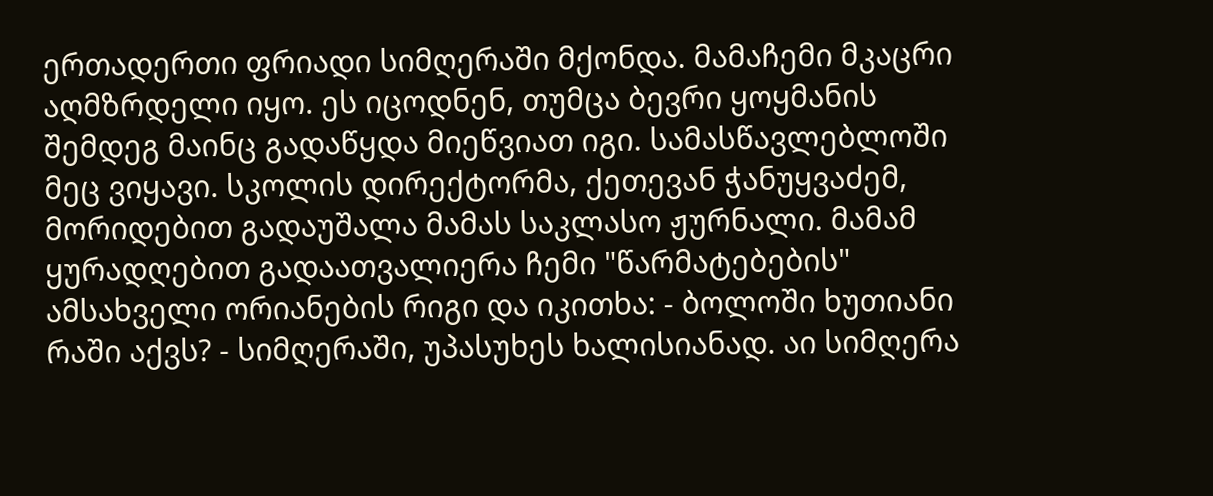ერთადერთი ფრიადი სიმღერაში მქონდა. მამაჩემი მკაცრი აღმზრდელი იყო. ეს იცოდნენ, თუმცა ბევრი ყოყმანის შემდეგ მაინც გადაწყდა მიეწვიათ იგი. სამასწავლებლოში მეც ვიყავი. სკოლის დირექტორმა, ქეთევან ჭანუყვაძემ, მორიდებით გადაუშალა მამას საკლასო ჟურნალი. მამამ ყურადღებით გადაათვალიერა ჩემი "წარმატებების" ამსახველი ორიანების რიგი და იკითხა: - ბოლოში ხუთიანი რაში აქვს? - სიმღერაში, უპასუხეს ხალისიანად. აი სიმღერა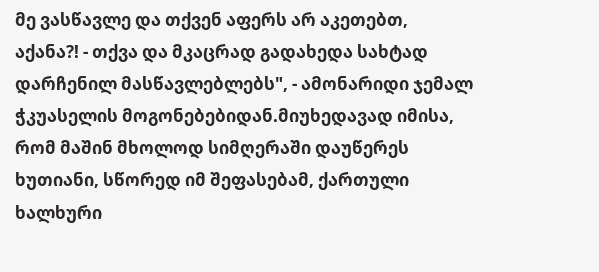მე ვასწავლე და თქვენ აფერს არ აკეთებთ, აქანა?! - თქვა და მკაცრად გადახედა სახტად დარჩენილ მასწავლებლებს", - ამონარიდი ჯემალ ჭკუასელის მოგონებებიდან.მიუხედავად იმისა, რომ მაშინ მხოლოდ სიმღერაში დაუწერეს ხუთიანი, სწორედ იმ შეფასებამ, ქართული ხალხური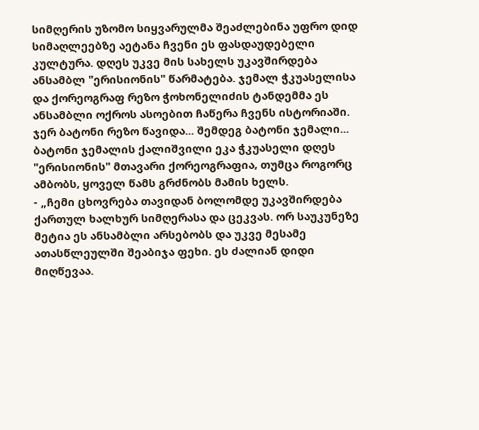სიმღერის უზომო სიყვარულმა შეაძლებინა უფრო დიდ სიმაღლეებზე აეტანა ჩვენი ეს ფასდაუდებელი კულტურა. დღეს უკვე მის სახელს უკავშირდება ანსამბლ "ერისიონის" წარმატება. ჯემალ ჭკუასელისა და ქორეოგრაფ რეზო ჭოხონელიძის ტანდემმა ეს ანსამბლი ოქროს ასოებით ჩაწერა ჩვენს ისტორიაში. ჯერ ბატონი რეზო წავიდა... შემდეგ ბატონი ჯემალი... ბატონი ჯემალის ქალიშვილი ეკა ჭკუასელი დღეს "ერისიონის" მთავარი ქორეოგრაფია, თუმცა როგორც ამბობს, ყოველ წამს გრძნობს მამის ხელს.
- „ჩემი ცხოვრება თავიდან ბოლომდე უკავშირდება ქართულ ხალხურ სიმღერასა და ცეკვას. ორ საუკუნეზე მეტია ეს ანსამბლი არსებობს და უკვე მესამე ათასწლეულში შეაბიჯა ფეხი. ეს ძალიან დიდი მიღწევაა.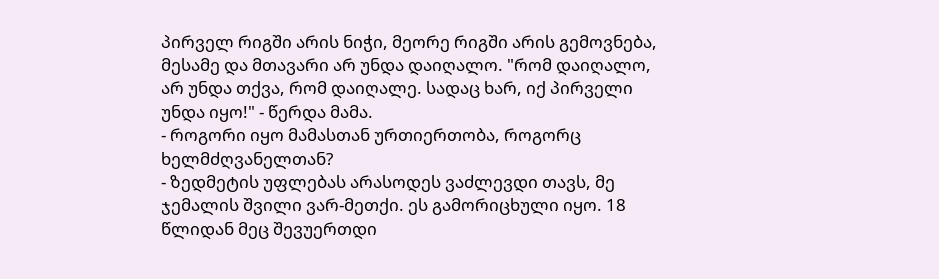პირველ რიგში არის ნიჭი, მეორე რიგში არის გემოვნება, მესამე და მთავარი არ უნდა დაიღალო. "რომ დაიღალო, არ უნდა თქვა, რომ დაიღალე. სადაც ხარ, იქ პირველი უნდა იყო!" - წერდა მამა.
- როგორი იყო მამასთან ურთიერთობა, როგორც ხელმძღვანელთან?
- ზედმეტის უფლებას არასოდეს ვაძლევდი თავს, მე ჯემალის შვილი ვარ-მეთქი. ეს გამორიცხული იყო. 18 წლიდან მეც შევუერთდი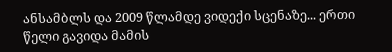ანსამბლს და 2009 წლამდე ვიდექი სცენაზე... ერთი წელი გავიდა მამის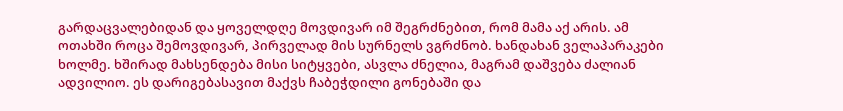გარდაცვალებიდან და ყოველდღე მოვდივარ იმ შეგრძნებით, რომ მამა აქ არის. ამ ოთახში როცა შემოვდივარ, პირველად მის სურნელს ვგრძნობ. ხანდახან ველაპარაკები ხოლმე. ხშირად მახსენდება მისი სიტყვები, ასვლა ძნელია, მაგრამ დაშვება ძალიან ადვილიო. ეს დარიგებასავით მაქვს ჩაბეჭდილი გონებაში და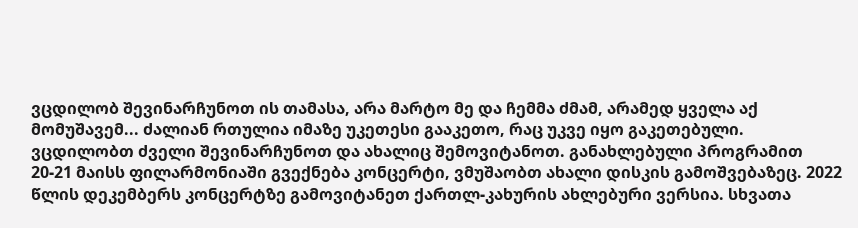ვცდილობ შევინარჩუნოთ ის თამასა, არა მარტო მე და ჩემმა ძმამ, არამედ ყველა აქ მომუშავემ... ძალიან რთულია იმაზე უკეთესი გააკეთო, რაც უკვე იყო გაკეთებული. ვცდილობთ ძველი შევინარჩუნოთ და ახალიც შემოვიტანოთ. განახლებული პროგრამით 20-21 მაისს ფილარმონიაში გვექნება კონცერტი, ვმუშაობთ ახალი დისკის გამოშვებაზეც. 2022 წლის დეკემბერს კონცერტზე გამოვიტანეთ ქართლ-კახურის ახლებური ვერსია. სხვათა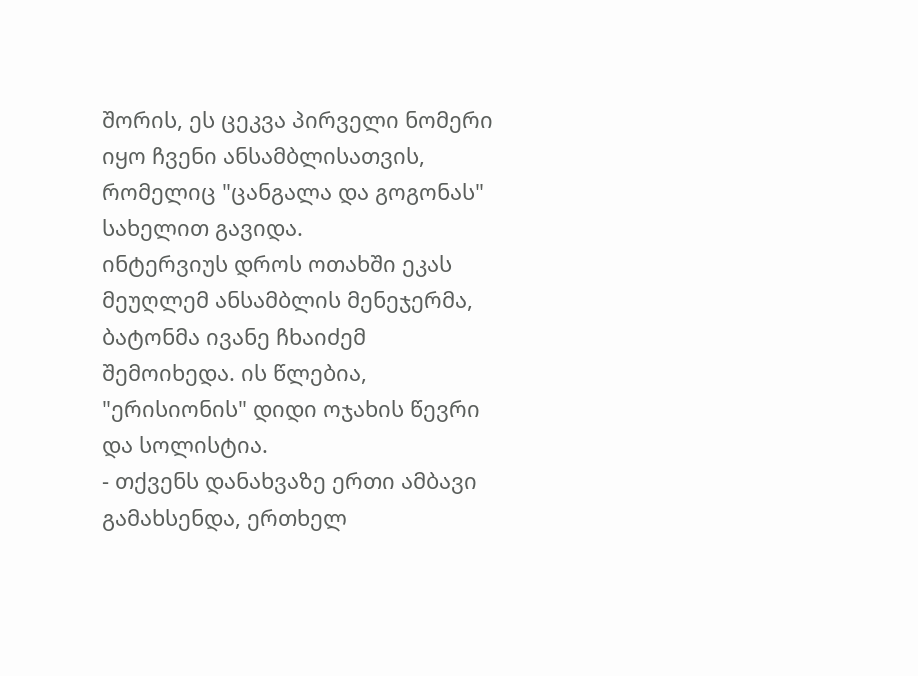შორის, ეს ცეკვა პირველი ნომერი იყო ჩვენი ანსამბლისათვის, რომელიც "ცანგალა და გოგონას" სახელით გავიდა.
ინტერვიუს დროს ოთახში ეკას მეუღლემ ანსამბლის მენეჯერმა, ბატონმა ივანე ჩხაიძემ შემოიხედა. ის წლებია, "ერისიონის" დიდი ოჯახის წევრი და სოლისტია.
- თქვენს დანახვაზე ერთი ამბავი გამახსენდა, ერთხელ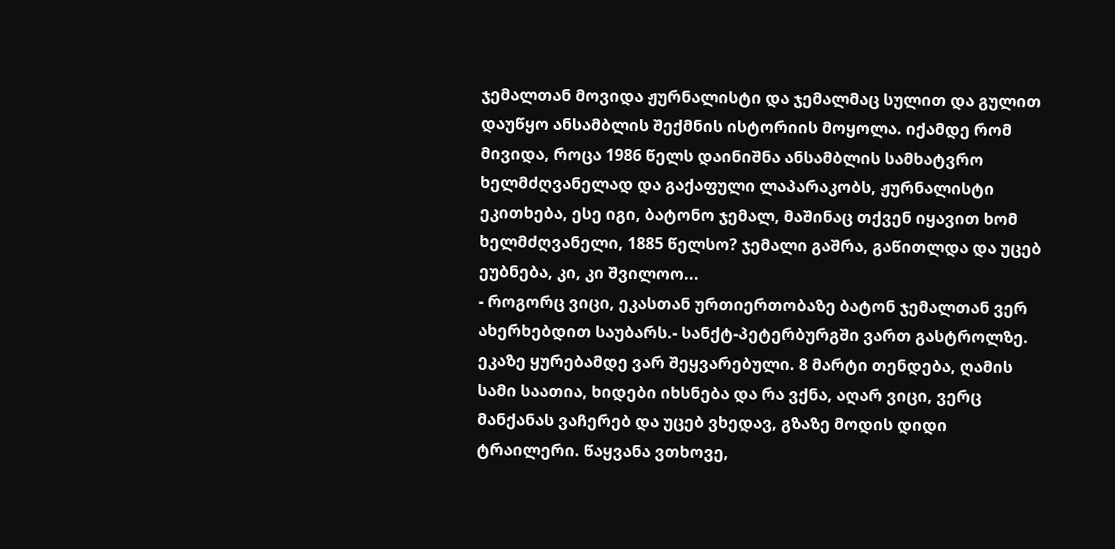ჯემალთან მოვიდა ჟურნალისტი და ჯემალმაც სულით და გულით დაუწყო ანსამბლის შექმნის ისტორიის მოყოლა. იქამდე რომ მივიდა, როცა 1986 წელს დაინიშნა ანსამბლის სამხატვრო ხელმძღვანელად და გაქაფული ლაპარაკობს, ჟურნალისტი ეკითხება, ესე იგი, ბატონო ჯემალ, მაშინაც თქვენ იყავით ხომ ხელმძღვანელი, 1885 წელსო? ჯემალი გაშრა, გაწითლდა და უცებ ეუბნება, კი, კი შვილოო...
- როგორც ვიცი, ეკასთან ურთიერთობაზე ბატონ ჯემალთან ვერ ახერხებდით საუბარს.- სანქტ-პეტერბურგში ვართ გასტროლზე. ეკაზე ყურებამდე ვარ შეყვარებული. 8 მარტი თენდება, ღამის სამი საათია, ხიდები იხსნება და რა ვქნა, აღარ ვიცი, ვერც მანქანას ვაჩერებ და უცებ ვხედავ, გზაზე მოდის დიდი ტრაილერი. წაყვანა ვთხოვე,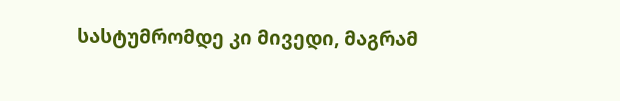სასტუმრომდე კი მივედი, მაგრამ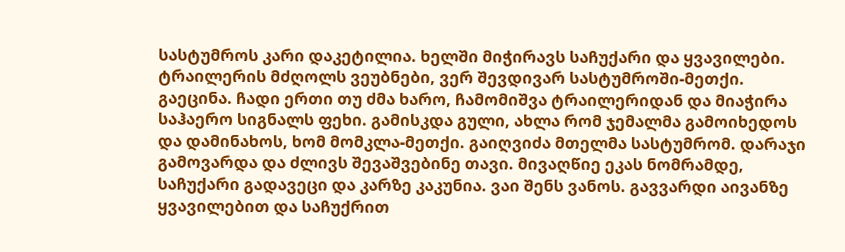სასტუმროს კარი დაკეტილია. ხელში მიჭირავს საჩუქარი და ყვავილები. ტრაილერის მძღოლს ვეუბნები, ვერ შევდივარ სასტუმროში-მეთქი. გაეცინა. ჩადი ერთი თუ ძმა ხარო, ჩამომიშვა ტრაილერიდან და მიაჭირა საჰაერო სიგნალს ფეხი. გამისკდა გული, ახლა რომ ჯემალმა გამოიხედოს და დამინახოს, ხომ მომკლა-მეთქი. გაიღვიძა მთელმა სასტუმრომ. დარაჯი გამოვარდა და ძლივს შევაშვებინე თავი. მივაღწიე ეკას ნომრამდე, საჩუქარი გადავეცი და კარზე კაკუნია. ვაი შენს ვანოს. გავვარდი აივანზე ყვავილებით და საჩუქრით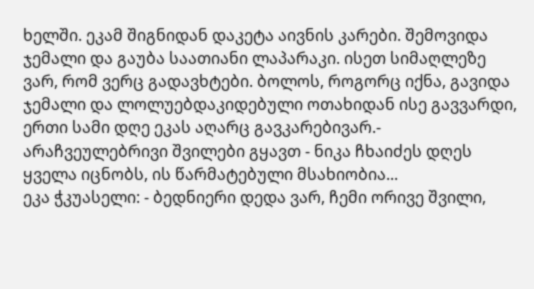ხელში. ეკამ შიგნიდან დაკეტა აივნის კარები. შემოვიდა ჯემალი და გაუბა საათიანი ლაპარაკი. ისეთ სიმაღლეზე ვარ, რომ ვერც გადავხტები. ბოლოს, როგორც იქნა, გავიდა ჯემალი და ლოლუებდაკიდებული ოთახიდან ისე გავვარდი, ერთი სამი დღე ეკას აღარც გავკარებივარ.- არაჩვეულებრივი შვილები გყავთ - ნიკა ჩხაიძეს დღეს ყველა იცნობს, ის წარმატებული მსახიობია...
ეკა ჭკუასელი: - ბედნიერი დედა ვარ, ჩემი ორივე შვილი,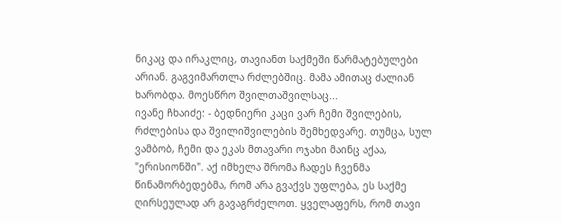ნიკაც და ირაკლიც, თავიანთ საქმეში წარმატებულები არიან. გაგვიმართლა რძლებშიც. მამა ამითაც ძალიან ხარობდა. მოესწრო შვილთაშვილსაც...
ივანე ჩხაიძე: - ბედნიერი კაცი ვარ ჩემი შვილების, რძლებისა და შვილიშვილების შემხედვარე. თუმცა, სულ ვამბობ, ჩემი და ეკას მთავარი ოჯახი მაინც აქაა, "ერისიონში". აქ იმხელა შრომა ჩადეს ჩვენმა წინამორბედებმა, რომ არა გვაქვს უფლება, ეს საქმე ღირსეულად არ გავაგრძელოთ. ყველაფერს, რომ თავი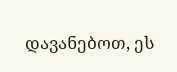დავანებოთ, ეს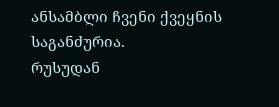ანსამბლი ჩვენი ქვეყნის საგანძურია.
რუსუდან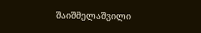შაიშმელაშვილი